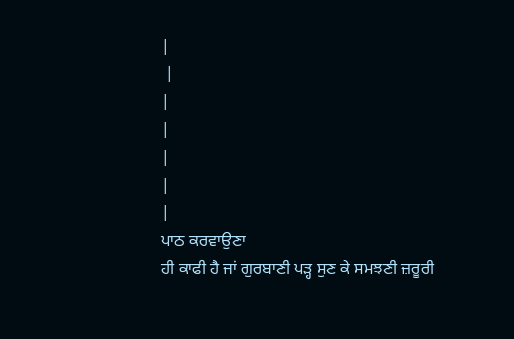|
 |
|
|
|
|
|
ਪਾਠ ਕਰਵਾਉਣਾ
ਹੀ ਕਾਫੀ ਹੈ ਜਾਂ ਗੁਰਬਾਣੀ ਪੜ੍ਹ ਸੁਣ ਕੇ ਸਮਝਣੀ ਜ਼ਰੂਰੀ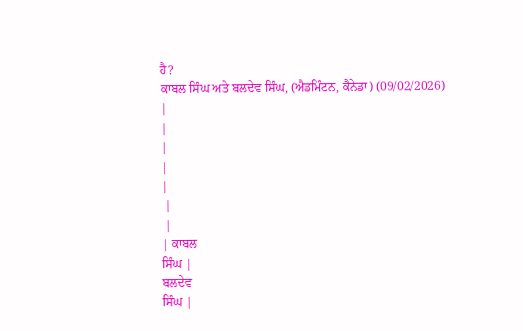ਹੈ?
ਕਾਬਲ ਸਿੰਘ ਅਤੇ ਬਲਦੇਵ ਸਿੰਘ, (ਐਡਮਿੰਟਨ, ਕੈਨੇਡਾ) (09/02/2026)
|
|
|
|
|
 |
 |
| ਕਾਬਲ
ਸਿੰਘ |
ਬਲਦੇਵ
ਸਿੰਘ |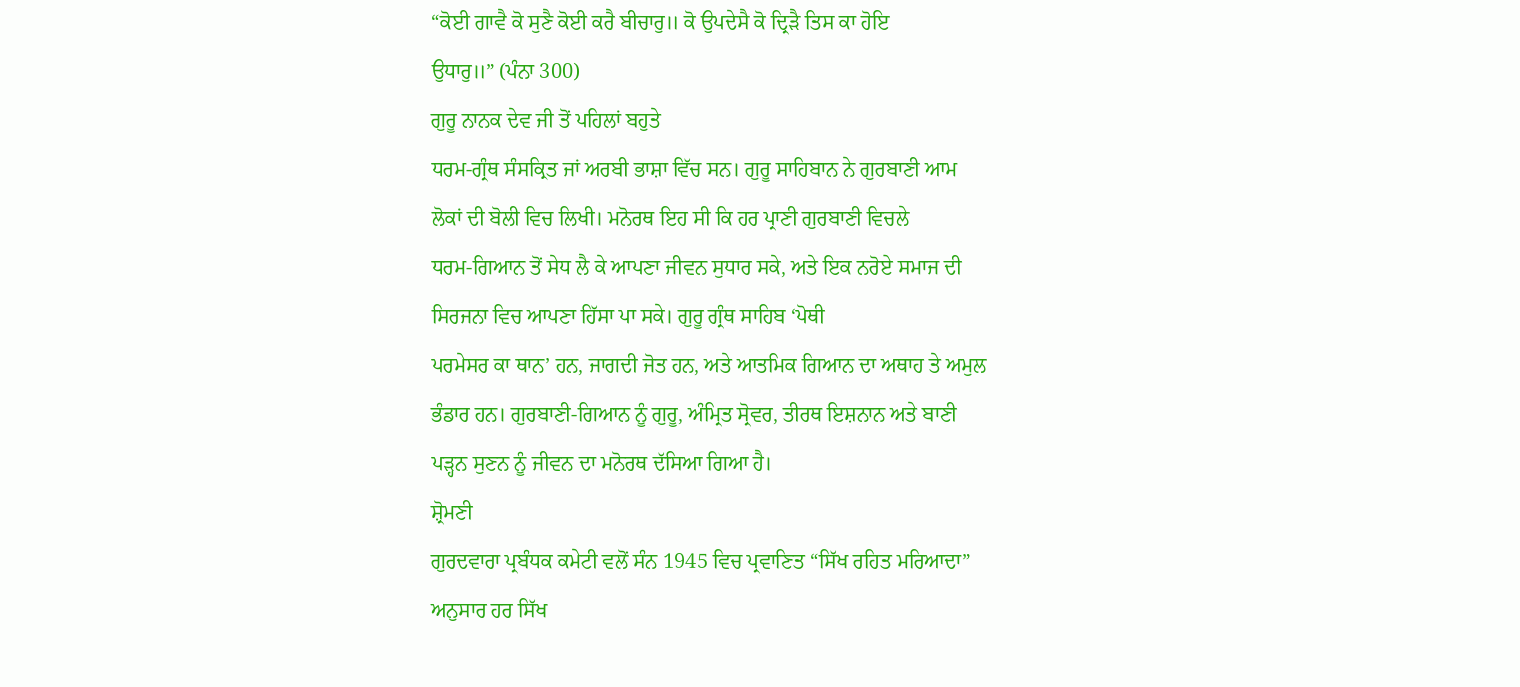“ਕੋਈ ਗਾਵੈ ਕੋ ਸੁਣੈ ਕੋਈ ਕਰੈ ਬੀਚਾਰੁ॥ ਕੋ ਉਪਦੇਸੈ ਕੋ ਦ੍ਰਿੜੈ ਤਿਸ ਕਾ ਹੋਇ
ਉਧਾਰੁ॥” (ਪੰਨਾ 300)
ਗੁਰੂ ਨਾਨਕ ਦੇਵ ਜੀ ਤੋਂ ਪਹਿਲਾਂ ਬਹੁਤੇ
ਧਰਮ-ਗ੍ਰੰਥ ਸੰਸਕ੍ਰਿਤ ਜਾਂ ਅਰਬੀ ਭਾਸ਼ਾ ਵਿੱਚ ਸਨ। ਗੁਰੂ ਸਾਹਿਬਾਨ ਨੇ ਗੁਰਬਾਣੀ ਆਮ
ਲੋਕਾਂ ਦੀ ਬੋਲੀ ਵਿਚ ਲਿਖੀ। ਮਨੋਰਥ ਇਹ ਸੀ ਕਿ ਹਰ ਪ੍ਰਾਣੀ ਗੁਰਬਾਣੀ ਵਿਚਲੇ
ਧਰਮ-ਗਿਆਨ ਤੋਂ ਸੇਧ ਲੈ ਕੇ ਆਪਣਾ ਜੀਵਨ ਸੁਧਾਰ ਸਕੇ, ਅਤੇ ਇਕ ਨਰੋਏ ਸਮਾਜ ਦੀ
ਸਿਰਜਨਾ ਵਿਚ ਆਪਣਾ ਹਿੱਸਾ ਪਾ ਸਕੇ। ਗੁਰੂ ਗ੍ਰੰਥ ਸਾਹਿਬ ‘ਪੋਥੀ
ਪਰਮੇਸਰ ਕਾ ਥਾਨ’ ਹਨ, ਜਾਗਦੀ ਜੋਤ ਹਨ, ਅਤੇ ਆਤਮਿਕ ਗਿਆਨ ਦਾ ਅਥਾਹ ਤੇ ਅਮੁਲ
ਭੰਡਾਰ ਹਨ। ਗੁਰਬਾਣੀ-ਗਿਆਨ ਨੂੰ ਗੁਰੂ, ਅੰਮ੍ਰਿਤ ਸ੍ਰੋਵਰ, ਤੀਰਥ ਇਸ਼ਨਾਨ ਅਤੇ ਬਾਣੀ
ਪੜ੍ਹਨ ਸੁਣਨ ਨੂੰ ਜੀਵਨ ਦਾ ਮਨੋਰਥ ਦੱਸਿਆ ਗਿਆ ਹੈ।
ਸ਼੍ਰੋਮਣੀ
ਗੁਰਦਵਾਰਾ ਪ੍ਰਬੰਧਕ ਕਮੇਟੀ ਵਲੋਂ ਸੰਨ 1945 ਵਿਚ ਪ੍ਰਵਾਣਿਤ “ਸਿੱਖ ਰਹਿਤ ਮਰਿਆਦਾ”
ਅਨੁਸਾਰ ਹਰ ਸਿੱਖ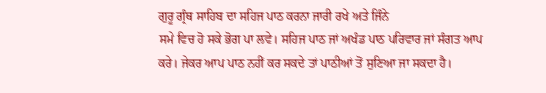ਗੁਰੂ ਗ੍ਰੰਥ ਸਾਹਿਬ ਦਾ ਸਹਿਜ ਪਾਠ ਕਰਨਾ ਜਾਰੀ ਰਖੇ ਅਤੇ ਜਿੰਨੇ
ਸਮੇ ਵਿਚ ਹੋ ਸਕੇ ਭੋਗ ਪਾ ਲਵੇ। ਸਹਿਜ ਪਾਠ ਜਾਂ ਅਖੰਡ ਪਾਠ ਪਰਿਵਾਰ ਜਾਂ ਸੰਗਤ ਆਪ
ਕਰੇ। ਜੇਕਰ ਆਪ ਪਾਠ ਨਹੀਂ ਕਰ ਸਕਦੇ ਤਾਂ ਪਾਠੀਆਂ ਤੋਂ ਸੁਣਿਆ ਜਾ ਸਕਦਾ ਹੈ।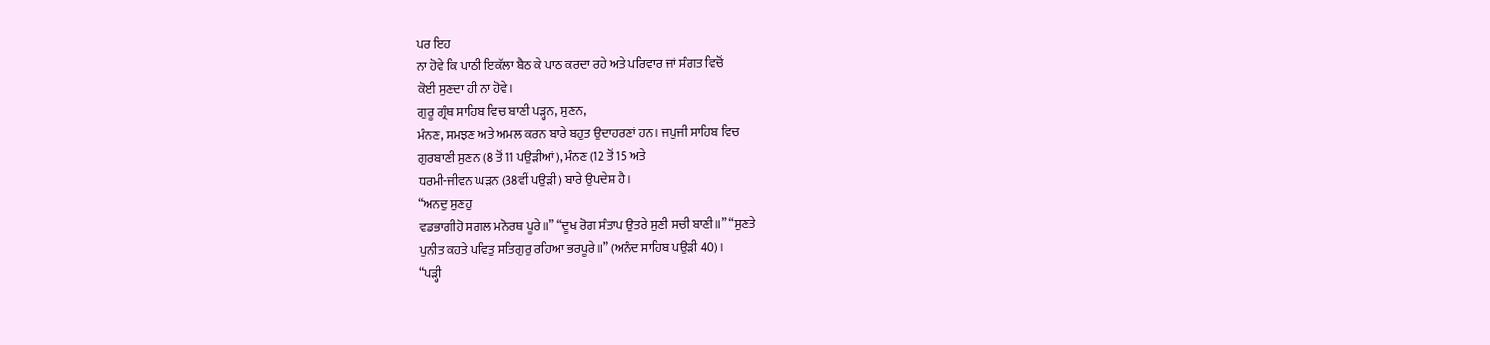ਪਰ ਇਹ
ਨਾ ਹੋਵੇ ਕਿ ਪਾਠੀ ਇਕੱਲਾ ਬੈਠ ਕੇ ਪਾਠ ਕਰਦਾ ਰਹੇ ਅਤੇ ਪਰਿਵਾਰ ਜਾਂ ਸੰਗਤ ਵਿਚੋਂ
ਕੋਈ ਸੁਣਦਾ ਹੀ ਨਾ ਹੋਵੇ।
ਗੁਰੂ ਗ੍ਰੰਥ ਸਾਹਿਬ ਵਿਚ ਬਾਣੀ ਪੜ੍ਹਨ, ਸੁਣਨ,
ਮੰਨਣ, ਸਮਝਣ ਅਤੇ ਅਮਲ ਕਰਨ ਬਾਰੇ ਬਹੁਤ ਉਦਾਹਰਣਾਂ ਹਨ। ਜਪੁਜੀ ਸਾਹਿਬ ਵਿਚ
ਗੁਰਬਾਣੀ ਸੁਣਨ (8 ਤੋਂ 11 ਪਉੜੀਆਂ), ਮੰਨਣ (12 ਤੋਂ 15 ਅਤੇ
ਧਰਮੀ-ਜੀਵਨ ਘੜਨ (38ਵੀਂ ਪਉੜੀ) ਬਾਰੇ ਉਪਦੇਸ਼ ਹੈ।
“ਅਨਦੁ ਸੁਣਹੁ
ਵਡਭਾਗੀਹੋ ਸਗਲ ਮਨੋਰਥ ਪੂਰੇ॥” “ਦੂਖ ਰੋਗ ਸੰਤਾਪ ਉਤਰੇ ਸੁਣੀ ਸਚੀ ਬਾਣੀ॥” “ਸੁਣਤੇ
ਪੁਨੀਤ ਕਹਤੇ ਪਵਿਤੁ ਸਤਿਗੁਰੁ ਰਹਿਆ ਭਰਪੂਰੇ॥” (ਅਨੰਦ ਸਾਹਿਬ ਪਉੜੀ 40)।
“ਪੜ੍ਹੀ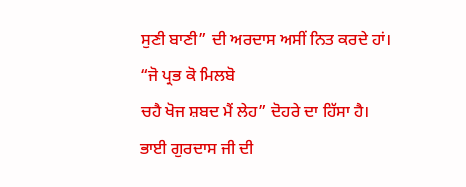ਸੁਣੀ ਬਾਣੀ” ਦੀ ਅਰਦਾਸ ਅਸੀਂ ਨਿਤ ਕਰਦੇ ਹਾਂ। “ਜੋ ਪ੍ਰਭ ਕੋ ਮਿਲਬੋ
ਚਹੈ ਖੋਜ ਸ਼ਬਦ ਮੈਂ ਲੇਹ” ਦੋਹਰੇ ਦਾ ਹਿੱਸਾ ਹੈ।
ਭਾਈ ਗੁਰਦਾਸ ਜੀ ਦੀ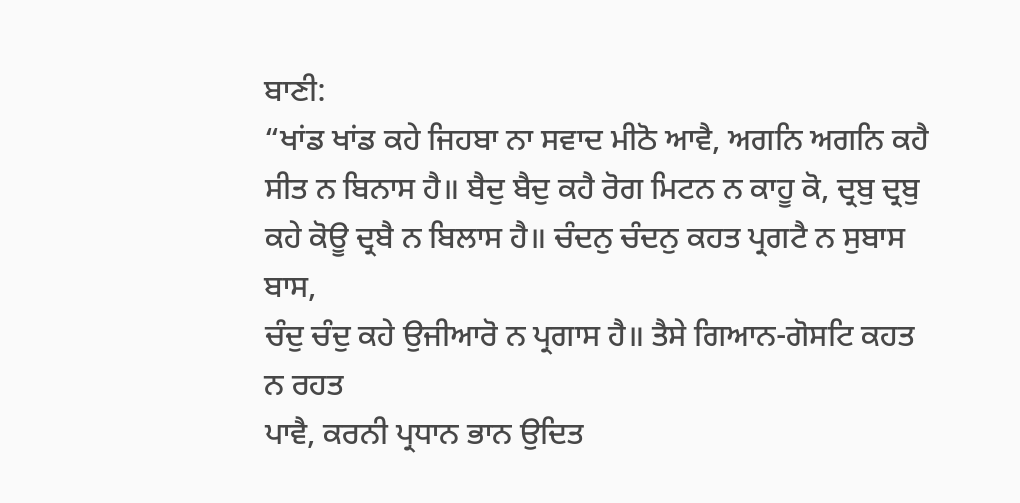ਬਾਣੀ:
“ਖਾਂਡ ਖਾਂਡ ਕਹੇ ਜਿਹਬਾ ਨਾ ਸਵਾਦ ਮੀਠੋ ਆਵੈ, ਅਗਨਿ ਅਗਨਿ ਕਹੈ
ਸੀਤ ਨ ਬਿਨਾਸ ਹੈ॥ ਬੈਦੁ ਬੈਦੁ ਕਹੈ ਰੋਗ ਮਿਟਨ ਨ ਕਾਹੂ ਕੋ, ਦ੍ਰਬੁ ਦ੍ਰਬੁ
ਕਹੇ ਕੋਊ ਦ੍ਰਬੈ ਨ ਬਿਲਾਸ ਹੈ॥ ਚੰਦਨੁ ਚੰਦਨੁ ਕਹਤ ਪ੍ਰਗਟੈ ਨ ਸੁਬਾਸ ਬਾਸ,
ਚੰਦੁ ਚੰਦੁ ਕਹੇ ਉਜੀਆਰੋ ਨ ਪ੍ਰਗਾਸ ਹੈ॥ ਤੈਸੇ ਗਿਆਨ-ਗੋਸਟਿ ਕਹਤ ਨ ਰਹਤ
ਪਾਵੈ, ਕਰਨੀ ਪ੍ਰਧਾਨ ਭਾਨ ਉਦਿਤ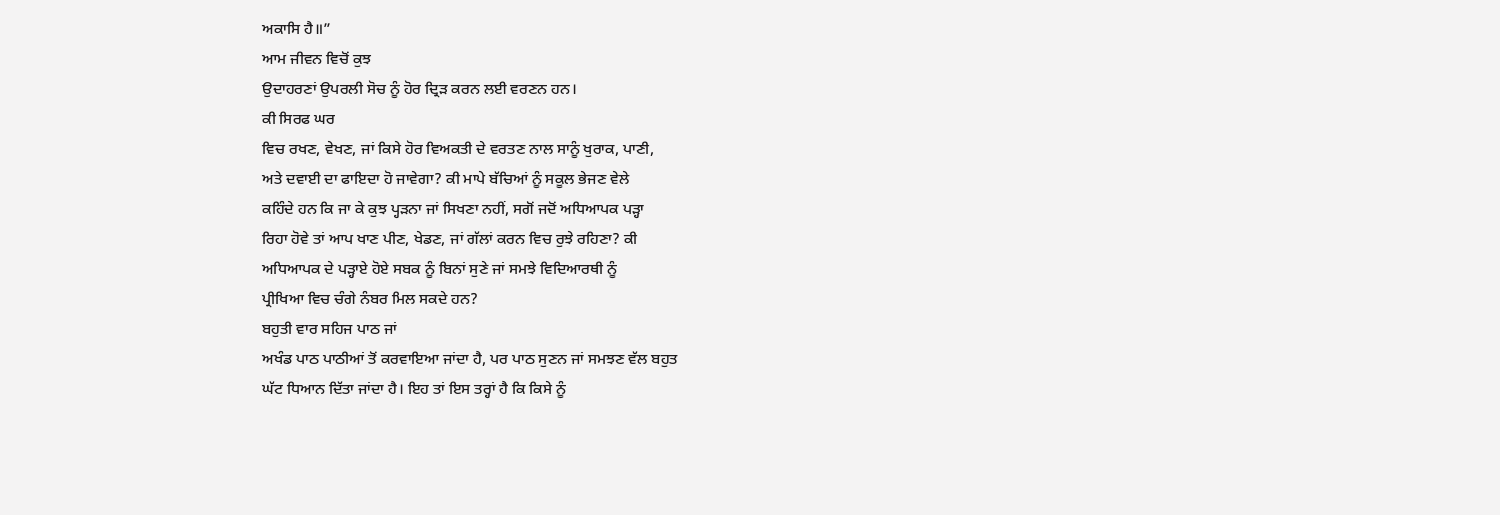ਅਕਾਸਿ ਹੈ॥”
ਆਮ ਜੀਵਨ ਵਿਚੋਂ ਕੁਝ
ਉਦਾਹਰਣਾਂ ਉਪਰਲੀ ਸੋਚ ਨੂੰ ਹੋਰ ਦ੍ਰਿੜ ਕਰਨ ਲਈ ਵਰਣਨ ਹਨ।
ਕੀ ਸਿਰਫ ਘਰ
ਵਿਚ ਰਖਣ, ਵੇਖਣ, ਜਾਂ ਕਿਸੇ ਹੋਰ ਵਿਅਕਤੀ ਦੇ ਵਰਤਣ ਨਾਲ ਸਾਨੂੰ ਖੁਰਾਕ, ਪਾਣੀ,
ਅਤੇ ਦਵਾਈ ਦਾ ਫਾਇਦਾ ਹੋ ਜਾਵੇਗਾ? ਕੀ ਮਾਪੇ ਬੱਚਿਆਂ ਨੂੰ ਸਕੂਲ ਭੇਜਣ ਵੇਲੇ
ਕਹਿੰਦੇ ਹਨ ਕਿ ਜਾ ਕੇ ਕੁਝ ਪ੍ਹੜਨਾ ਜਾਂ ਸਿਖਣਾ ਨਹੀਂ, ਸਗੋਂ ਜਦੋਂ ਅਧਿਆਪਕ ਪੜ੍ਹਾ
ਰਿਹਾ ਹੋਵੇ ਤਾਂ ਆਪ ਖਾਣ ਪੀਣ, ਖੇਡਣ, ਜਾਂ ਗੱਲਾਂ ਕਰਨ ਵਿਚ ਰੁਝੇ ਰਹਿਣਾ? ਕੀ
ਅਧਿਆਪਕ ਦੇ ਪੜ੍ਹਾਏ ਹੋਏ ਸਬਕ ਨੂੰ ਬਿਨਾਂ ਸੁਣੇ ਜਾਂ ਸਮਝੇ ਵਿਦਿਆਰਥੀ ਨੂੰ
ਪ੍ਰੀਖਿਆ ਵਿਚ ਚੰਗੇ ਨੰਬਰ ਮਿਲ ਸਕਦੇ ਹਨ?
ਬਹੁਤੀ ਵਾਰ ਸਹਿਜ ਪਾਠ ਜਾਂ
ਅਖੰਡ ਪਾਠ ਪਾਠੀਆਂ ਤੋਂ ਕਰਵਾਇਆ ਜਾਂਦਾ ਹੈ, ਪਰ ਪਾਠ ਸੁਣਨ ਜਾਂ ਸਮਝਣ ਵੱਲ ਬਹੁਤ
ਘੱਟ ਧਿਆਨ ਦਿੱਤਾ ਜਾਂਦਾ ਹੈ। ਇਹ ਤਾਂ ਇਸ ਤਰ੍ਹਾਂ ਹੈ ਕਿ ਕਿਸੇ ਨੂੰ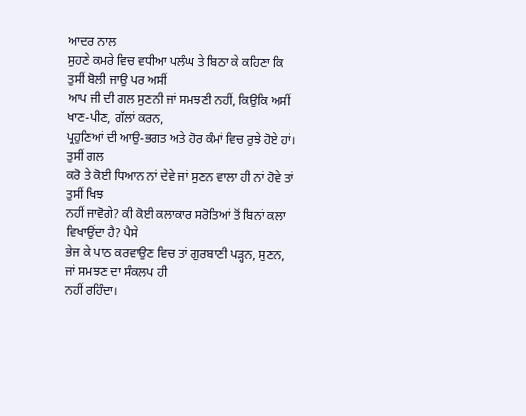ਆਦਰ ਨਾਲ
ਸੁਹਣੇ ਕਮਰੇ ਵਿਚ ਵਧੀਆ ਪਲੰਘ ਤੇ ਬਿਠਾ ਕੇ ਕਹਿਣਾ ਕਿ ਤੁਸੀਂ ਬੋਲੀ ਜਾਉ ਪਰ ਅਸੀਂ
ਆਪ ਜੀ ਦੀ ਗਲ ਸੁਣਨੀ ਜਾਂ ਸਮਝਣੀ ਨਹੀਂ, ਕਿਉਕਿ ਅਸੀਂ ਖਾਣ-ਪੀਣ, ਗੱਲਾਂ ਕਰਨ,
ਪ੍ਰਹੁਣਿਆਂ ਦੀ ਆਉ-ਭਗਤ ਅਤੇ ਹੋਰ ਕੰਮਾਂ ਵਿਚ ਰੁਝੇ ਹੋਏ ਹਾਂ।
ਤੁਸੀਂ ਗਲ
ਕਰੋ ਤੇ ਕੋਈ ਧਿਆਨ ਨਾਂ ਦੇਵੇ ਜਾਂ ਸੁਣਨ ਵਾਲਾ ਹੀ ਨਾਂ ਹੋਵੇ ਤਾਂ ਤੁਸੀਂ ਖਿਝ
ਨਹੀਂ ਜਾਵੋਗੇ? ਕੀ ਕੋਈ ਕਲਾਕਾਰ ਸਰੋਤਿਆਂ ਤੋਂ ਬਿਨਾਂ ਕਲਾ ਵਿਖਾਉਂਦਾ ਹੈ? ਪੈਸੇ
ਭੇਜ ਕੇ ਪਾਠ ਕਰਵਾਉਣ ਵਿਚ ਤਾਂ ਗੁਰਬਾਣੀ ਪੜ੍ਹਨ, ਸੁਣਨ, ਜਾਂ ਸਮਝਣ ਦਾ ਸੰਕਲਪ ਹੀ
ਨਹੀਂ ਰਹਿੰਦਾ।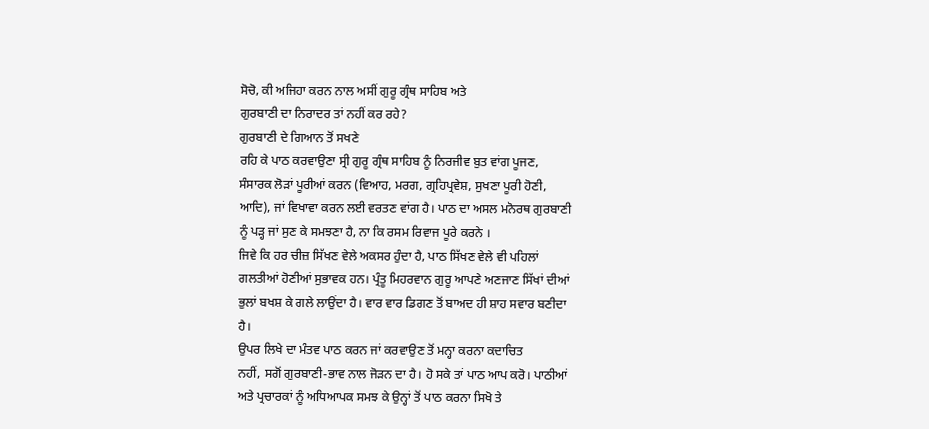ਸੋਚੋ, ਕੀ ਅਜਿਹਾ ਕਰਨ ਨਾਲ ਅਸੀਂ ਗੁਰੂ ਗ੍ਰੰਥ ਸਾਹਿਬ ਅਤੇ
ਗੁਰਬਾਣੀ ਦਾ ਨਿਰਾਦਰ ਤਾਂ ਨਹੀਂ ਕਰ ਰਹੇ?
ਗੁਰਬਾਣੀ ਦੇ ਗਿਆਨ ਤੋਂ ਸਖਣੇ
ਰਹਿ ਕੇ ਪਾਠ ਕਰਵਾਉਣਾ ਸ੍ਰੀ ਗੁਰੂ ਗ੍ਰੰਥ ਸਾਹਿਬ ਨੂੰ ਨਿਰਜੀਵ ਬੁਤ ਵਾਂਗ ਪੂਜਣ,
ਸੰਸਾਰਕ ਲੋੜਾਂ ਪੂਰੀਆਂ ਕਰਨ (ਵਿਆਹ, ਮਰਗ, ਗ੍ਰਹਿਪ੍ਰਵੇਸ਼, ਸੁਖਣਾ ਪੂਰੀ ਹੋਣੀ,
ਆਦਿ), ਜਾਂ ਵਿਖਾਵਾ ਕਰਨ ਲਈ ਵਰਤਣ ਵਾਂਗ ਹੈ। ਪਾਠ ਦਾ ਅਸਲ ਮਨੋਰਥ ਗੁਰਬਾਣੀ
ਨੂੰ ਪੜ੍ਹ ਜਾਂ ਸੁਣ ਕੇ ਸਮਝਣਾ ਹੈ, ਨਾ ਕਿ ਰਸਮ ਰਿਵਾਜ ਪੂਰੇ ਕਰਨੇ ।
ਜਿਵੇ ਕਿ ਹਰ ਚੀਜ਼ ਸਿੱਖਣ ਵੇਲੇ ਅਕਸਰ ਹੁੰਦਾ ਹੈ, ਪਾਠ ਸਿੱਖਣ ਵੇਲੇ ਵੀ ਪਹਿਲਾਂ
ਗਲਤੀਆਂ ਹੋਣੀਆਂ ਸੁਭਾਵਕ ਹਨ। ਪ੍ਰੰਤੂ ਮਿਹਰਵਾਨ ਗੁਰੂ ਆਪਣੇ ਅਣਜਾਣ ਸਿੱਖਾਂ ਦੀਆਂ
ਭੁਲਾਂ ਬਖਸ਼ ਕੇ ਗਲੇ ਲਾਉਂਦਾ ਹੈ। ਵਾਰ ਵਾਰ ਡਿਗਣ ਤੋਂ ਬਾਅਦ ਹੀ ਸ਼ਾਹ ਸਵਾਰ ਬਣੀਦਾ
ਹੈ।
ਉਪਰ ਲਿਖੇ ਦਾ ਮੰਤਵ ਪਾਠ ਕਰਨ ਜਾਂ ਕਰਵਾਉਣ ਤੋਂ ਮਨ੍ਹਾ ਕਰਨਾ ਕਦਾਚਿਤ
ਨਹੀਂ, ਸਗੋਂ ਗੁਰਬਾਣੀ-ਭਾਵ ਨਾਲ ਜੋੜਨ ਦਾ ਹੈ। ਹੋ ਸਕੇ ਤਾਂ ਪਾਠ ਆਪ ਕਰੋ। ਪਾਠੀਆਂ
ਅਤੇ ਪ੍ਰਚਾਰਕਾਂ ਨੂੰ ਅਧਿਆਪਕ ਸਮਝ ਕੇ ਉਨ੍ਹਾਂ ਤੋਂ ਪਾਠ ਕਰਨਾ ਸਿਖੋ ਤੇ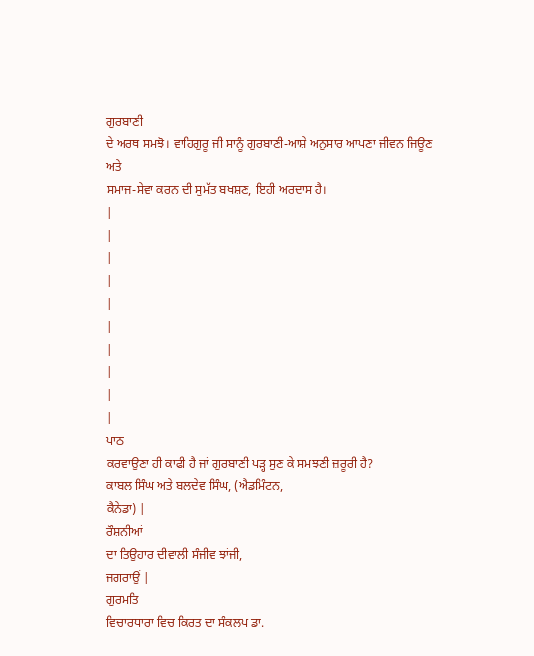ਗੁਰਬਾਣੀ
ਦੇ ਅਰਥ ਸਮਝੋ। ਵਾਹਿਗੁਰੂ ਜੀ ਸਾਨੂੰ ਗੁਰਬਾਣੀ-ਆਸ਼ੇ ਅਨੁਸਾਰ ਆਪਣਾ ਜੀਵਨ ਜਿਊਣ ਅਤੇ
ਸਮਾਜ-ਸੇਵਾ ਕਰਨ ਦੀ ਸੁਮੱਤ ਬਖਸ਼ਣ, ਇਹੀ ਅਰਦਾਸ ਹੈ।
|
|
|
|
|
|
|
|
|
|
ਪਾਠ
ਕਰਵਾਉਣਾ ਹੀ ਕਾਫੀ ਹੈ ਜਾਂ ਗੁਰਬਾਣੀ ਪੜ੍ਹ ਸੁਣ ਕੇ ਸਮਝਣੀ ਜ਼ਰੂਰੀ ਹੈ?
ਕਾਬਲ ਸਿੰਘ ਅਤੇ ਬਲਦੇਵ ਸਿੰਘ, (ਐਡਮਿੰਟਨ,
ਕੈਨੇਡਾ) |
ਰੌਸ਼ਨੀਆਂ
ਦਾ ਤਿਉਹਾਰ ਦੀਵਾਲੀ ਸੰਜੀਵ ਝਾਂਜੀ,
ਜਗਰਾਉਂ |
ਗੁਰਮਤਿ
ਵਿਚਾਰਧਾਰਾ ਵਿਚ ਕਿਰਤ ਦਾ ਸੰਕਲਪ ਡਾ.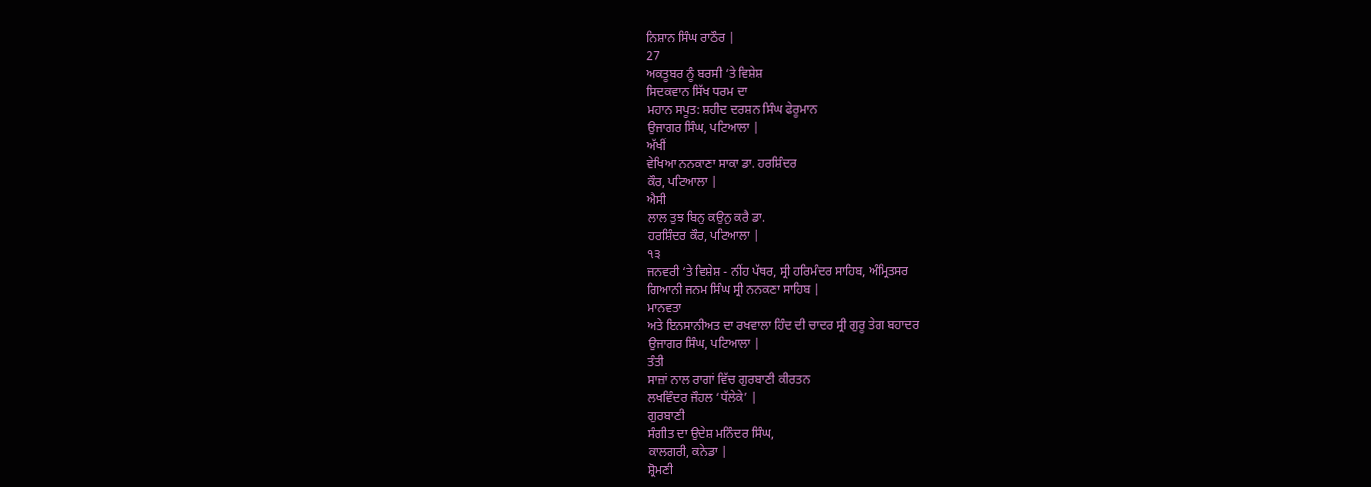ਨਿਸ਼ਾਨ ਸਿੰਘ ਰਾਠੌਰ |
27
ਅਕਤੂਬਰ ਨੂੰ ਬਰਸੀ ‘ਤੇ ਵਿਸ਼ੇਸ਼
ਸਿਦਕਵਾਨ ਸਿੱਖ ਧਰਮ ਦਾ
ਮਹਾਨ ਸਪੂਤ: ਸ਼ਹੀਦ ਦਰਸ਼ਨ ਸਿੰਘ ਫੇਰੂਮਾਨ
ਉਜਾਗਰ ਸਿੰਘ, ਪਟਿਆਲਾ |
ਅੱਖੀਂ
ਵੇਖਿਆ ਨਨਕਾਣਾ ਸਾਕਾ ਡਾ. ਹਰਸ਼ਿੰਦਰ
ਕੌਰ, ਪਟਿਆਲਾ |
ਐਸੀ
ਲਾਲ ਤੁਝ ਬਿਨੁ ਕਉਨੁ ਕਰੈ ਡਾ.
ਹਰਸ਼ਿੰਦਰ ਕੌਰ, ਪਟਿਆਲਾ |
੧੩
ਜਨਵਰੀ ‘ਤੇ ਵਿਸ਼ੇਸ਼ - ਨੀਂਹ ਪੱਥਰ, ਸ੍ਰੀ ਹਰਿਮੰਦਰ ਸਾਹਿਬ, ਅੰਮ੍ਰਿਤਸਰ
ਗਿਆਨੀ ਜਨਮ ਸਿੰਘ ਸ੍ਰੀ ਨਨਕਣਾ ਸਾਹਿਬ |
ਮਾਨਵਤਾ
ਅਤੇ ਇਨਸਾਨੀਅਤ ਦਾ ਰਖਵਾਲਾ ਹਿੰਦ ਦੀ ਚਾਦਰ ਸ੍ਰੀ ਗੁਰੂ ਤੇਗ ਬਹਾਦਰ
ਉਜਾਗਰ ਸਿੰਘ, ਪਟਿਆਲਾ |
ਤੰਤੀ
ਸਾਜ਼ਾਂ ਨਾਲ ਰਾਗਾਂ ਵਿੱਚ ਗੁਰਬਾਣੀ ਕੀਰਤਨ
ਲਖਵਿੰਦਰ ਜੌਹਲ ‘ਧੱਲੇਕੇ’ |
ਗੁਰਬਾਣੀ
ਸੰਗੀਤ ਦਾ ਉਦੇਸ਼ ਮਨਿੰਦਰ ਸਿੰਘ,
ਕਾਲਗਰੀ, ਕਨੇਡਾ |
ਸ਼੍ਰੋਮਣੀ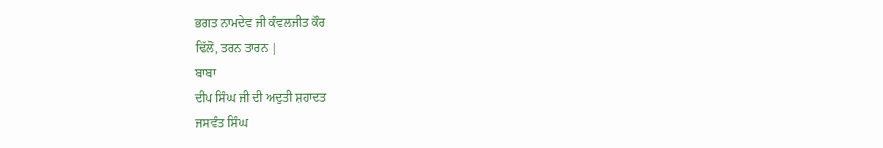ਭਗਤ ਨਾਮਦੇਵ ਜੀ ਕੰਵਲਜੀਤ ਕੌਰ
ਢਿੱਲੋਂ, ਤਰਨ ਤਾਰਨ |
ਬਾਬਾ
ਦੀਪ ਸਿੰਘ ਜੀ ਦੀ ਅਦੁਤੀ ਸ਼ਹਾਦਤ
ਜਸਵੰਤ ਸਿੰਘ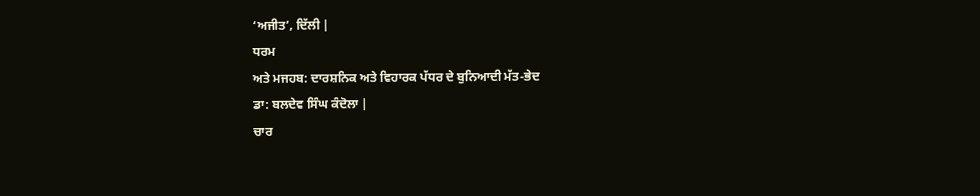‘ਅਜੀਤ’, ਦਿੱਲੀ |
ਧਰਮ
ਅਤੇ ਮਜਹਬ: ਦਾਰਸ਼ਨਿਕ ਅਤੇ ਵਿਹਾਰਕ ਪੱਧਰ ਦੇ ਬੁਨਿਆਦੀ ਮੱਤ-ਭੇਦ
ਡਾ: ਬਲਦੇਵ ਸਿੰਘ ਕੰਦੋਲਾ |
ਚਾਰ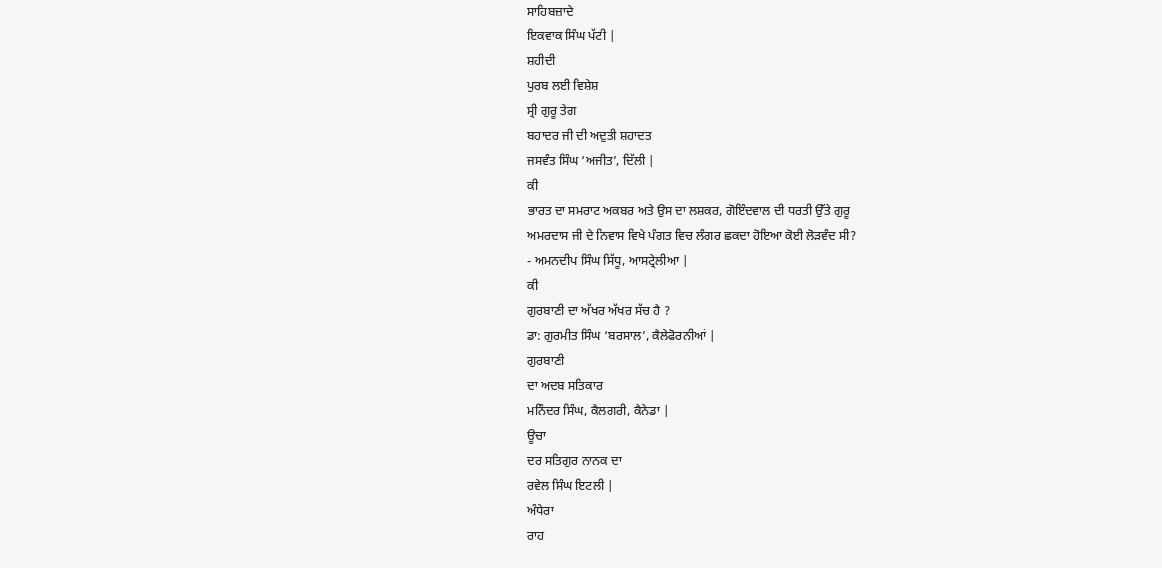ਸਾਹਿਬਜ਼ਾਦੇ
ਇਕਵਾਕ ਸਿੰਘ ਪੱਟੀ |
ਸ਼ਹੀਦੀ
ਪੁਰਬ ਲਈ ਵਿਸ਼ੇਸ਼
ਸ੍ਰੀ ਗੁਰੂ ਤੇਗ
ਬਹਾਦਰ ਜੀ ਦੀ ਅਦੁਤੀ ਸ਼ਹਾਦਤ
ਜਸਵੰਤ ਸਿੰਘ ‘ਅਜੀਤ’, ਦਿੱਲੀ |
ਕੀ
ਭਾਰਤ ਦਾ ਸਮਰਾਟ ਅਕਬਰ ਅਤੇ ਉਸ ਦਾ ਲਸ਼ਕਰ, ਗੋਇੰਦਵਾਲ ਦੀ ਧਰਤੀ ਉੱਤੇ ਗੁਰੂ
ਅਮਰਦਾਸ ਜੀ ਦੇ ਨਿਵਾਸ ਵਿਖੇ ਪੰਗਤ ਵਿਚ ਲੰਗਰ ਛਕਦਾ ਹੋਇਆ ਕੋਈ ਲੋੜਵੰਦ ਸੀ?
- ਅਮਨਦੀਪ ਸਿੰਘ ਸਿੱਧੂ, ਆਸਟ੍ਰੇਲੀਆ |
ਕੀ
ਗੁਰਬਾਣੀ ਦਾ ਅੱਖਰ ਅੱਖਰ ਸੱਚ ਹੈ ?
ਡਾ: ਗੁਰਮੀਤ ਸਿੰਘ ‘ਬਰਸਾਲ’, ਕੈਲੇਫੋਰਨੀਆਂ |
ਗੁਰਬਾਣੀ
ਦਾ ਅਦਬ ਸਤਿਕਾਰ
ਮਨਿੰਦਰ ਸਿੰਘ, ਕੈਲਗਰੀ, ਕੈਨੇਡਾ |
ਊਚਾ
ਦਰ ਸਤਿਗੁਰ ਨਾਨਕ ਦਾ
ਰਵੇਲ ਸਿੰਘ ਇਟਲੀ |
ਅੰਧੇਰਾ
ਰਾਹ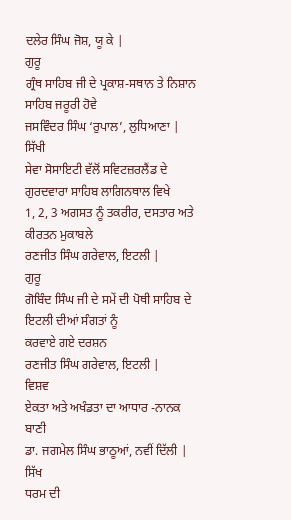ਦਲੇਰ ਸਿੰਘ ਜੋਸ਼, ਯੂ ਕੇ |
ਗੁਰੂ
ਗ੍ਰੰਥ ਸਾਹਿਬ ਜੀ ਦੇ ਪ੍ਰਕਾਸ਼-ਸਥਾਨ ਤੇ ਨਿਸ਼ਾਨ ਸਾਹਿਬ ਜਰੂਰੀ ਹੋਵੇ
ਜਸਵਿੰਦਰ ਸਿੰਘ ‘ਰੁਪਾਲ’, ਲੁਧਿਆਣਾ |
ਸਿੱਖੀ
ਸੇਵਾ ਸੋਸਾਇਟੀ ਵੱਲੋਂ ਸਵਿਟਜ਼ਰਲੈਂਡ ਦੇ ਗੁਰਦਵਾਰਾ ਸਾਹਿਬ ਲਾਗਿਨਥਾਲ ਵਿਖੇ
1, 2, 3 ਅਗਸਤ ਨੂੰ ਤਕਰੀਰ, ਦਸਤਾਰ ਅਤੇ ਕੀਰਤਨ ਮੁਕਾਬਲੇ
ਰਣਜੀਤ ਸਿੰਘ ਗਰੇਵਾਲ, ਇਟਲੀ |
ਗੁਰੂ
ਗੋਬਿੰਦ ਸਿੰਘ ਜੀ ਦੇ ਸਮੇਂ ਦੀ ਪੋਥੀ ਸਾਹਿਬ ਦੇ ਇਟਲੀ ਦੀਆਂ ਸੰਗਤਾਂ ਨੂੰ
ਕਰਵਾਏ ਗਏ ਦਰਸ਼ਨ
ਰਣਜੀਤ ਸਿੰਘ ਗਰੇਵਾਲ, ਇਟਲੀ |
ਵਿਸ਼ਵ
ਏਕਤਾ ਅਤੇ ਅਖੰਡਤਾ ਦਾ ਆਧਾਰ -ਨਾਨਕ ਬਾਣੀ
ਡਾ. ਜਗਮੇਲ ਸਿੰਘ ਭਾਠੂਆਂ, ਨਵੀਂ ਦਿੱਲੀ |
ਸਿੱਖ
ਧਰਮ ਦੀ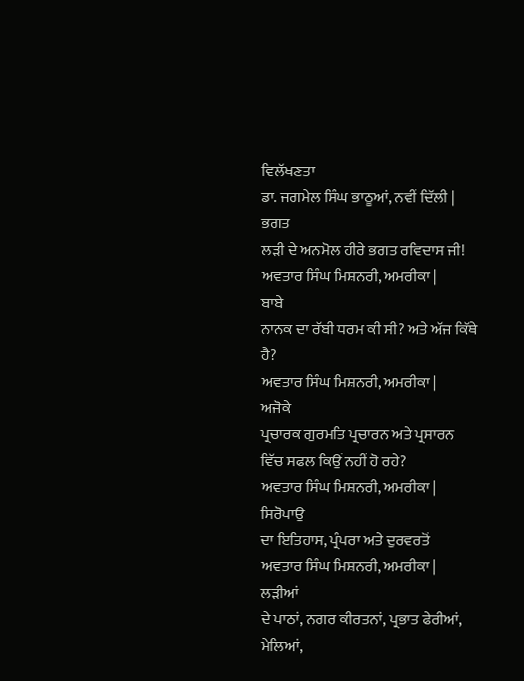ਵਿਲੱਖਣਤਾ
ਡਾ. ਜਗਮੇਲ ਸਿੰਘ ਭਾਠੂਆਂ, ਨਵੀਂ ਦਿੱਲੀ |
ਭਗਤ
ਲੜੀ ਦੇ ਅਨਮੋਲ ਹੀਰੇ ਭਗਤ ਰਵਿਦਾਸ ਜੀ!
ਅਵਤਾਰ ਸਿੰਘ ਮਿਸ਼ਨਰੀ, ਅਮਰੀਕਾ |
ਬਾਬੇ
ਨਾਨਕ ਦਾ ਰੱਬੀ ਧਰਮ ਕੀ ਸੀ? ਅਤੇ ਅੱਜ ਕਿੱਥੇ ਹੈ?
ਅਵਤਾਰ ਸਿੰਘ ਮਿਸ਼ਨਰੀ, ਅਮਰੀਕਾ |
ਅਜੋਕੇ
ਪ੍ਰਚਾਰਕ ਗੁਰਮਤਿ ਪ੍ਰਚਾਰਨ ਅਤੇ ਪ੍ਰਸਾਰਨ ਵਿੱਚ ਸਫਲ ਕਿਉਂ ਨਹੀਂ ਹੋ ਰਹੇ?
ਅਵਤਾਰ ਸਿੰਘ ਮਿਸ਼ਨਰੀ, ਅਮਰੀਕਾ |
ਸਿਰੋਪਾਉ
ਦਾ ਇਤਿਹਾਸ, ਪ੍ਰੰਪਰਾ ਅਤੇ ਦੁਰਵਰਤੋਂ
ਅਵਤਾਰ ਸਿੰਘ ਮਿਸ਼ਨਰੀ, ਅਮਰੀਕਾ |
ਲੜੀਆਂ
ਦੇ ਪਾਠਾਂ, ਨਗਰ ਕੀਰਤਨਾਂ, ਪ੍ਰਭਾਤ ਫੇਰੀਆਂ, ਮੇਲਿਆਂ,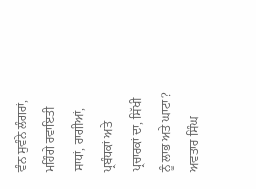ਵੰਨ ਸੁਵੰਨੇ ਲੰਗਰਾਂ,
ਮਹਿੰਗੇ ਰਵਾਇਤੀ ਸਾਧਾਂ, ਰਾਗੀਆਂ, ਪ੍ਰਬੰਧਕਾਂ ਅਤੇ ਪ੍ਰਚਾਰਕਾਂ ਦਾ, ਸਿੱਖੀ
ਨੂੰ ਲਾਭ ਅਤੇ ਘਾਟਾ?
ਅਵਤਾਰ ਸਿੰਘ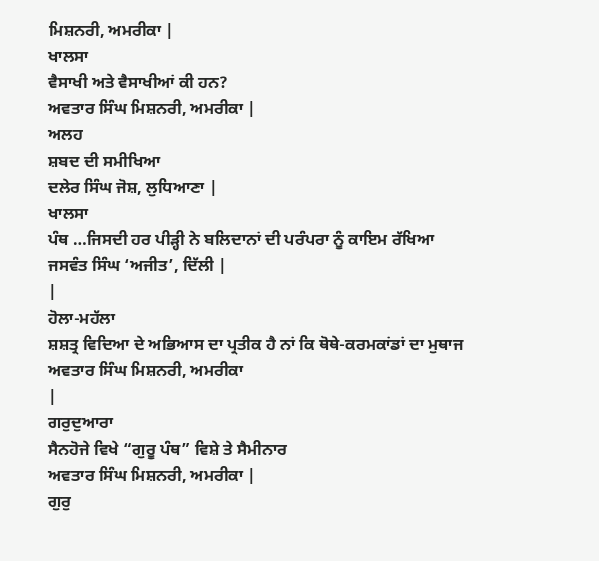ਮਿਸ਼ਨਰੀ, ਅਮਰੀਕਾ |
ਖਾਲਸਾ
ਵੈਸਾਖੀ ਅਤੇ ਵੈਸਾਖੀਆਂ ਕੀ ਹਨ?
ਅਵਤਾਰ ਸਿੰਘ ਮਿਸ਼ਨਰੀ, ਅਮਰੀਕਾ |
ਅਲਹ
ਸ਼ਬਦ ਦੀ ਸਮੀਖਿਆ
ਦਲੇਰ ਸਿੰਘ ਜੋਸ਼, ਲੁਧਿਆਣਾ |
ਖਾਲਸਾ
ਪੰਥ …ਜਿਸਦੀ ਹਰ ਪੀੜ੍ਹੀ ਨੇ ਬਲਿਦਾਨਾਂ ਦੀ ਪਰੰਪਰਾ ਨੂੰ ਕਾਇਮ ਰੱਖਿਆ
ਜਸਵੰਤ ਸਿੰਘ ‘ਅਜੀਤ’, ਦਿੱਲੀ |
|
ਹੋਲਾ-ਮਹੱਲਾ
ਸ਼ਸ਼ਤ੍ਰ ਵਿਦਿਆ ਦੇ ਅਭਿਆਸ ਦਾ ਪ੍ਰਤੀਕ ਹੈ ਨਾਂ ਕਿ ਥੋਥੇ-ਕਰਮਕਾਂਡਾਂ ਦਾ ਮੁਥਾਜ
ਅਵਤਾਰ ਸਿੰਘ ਮਿਸ਼ਨਰੀ, ਅਮਰੀਕਾ
|
ਗਰੁਦੁਆਰਾ
ਸੈਨਹੋਜੇ ਵਿਖੇ “ਗੁਰੂ ਪੰਥ” ਵਿਸ਼ੇ ਤੇ ਸੈਮੀਨਾਰ
ਅਵਤਾਰ ਸਿੰਘ ਮਿਸ਼ਨਰੀ, ਅਮਰੀਕਾ |
ਗੁਰੁ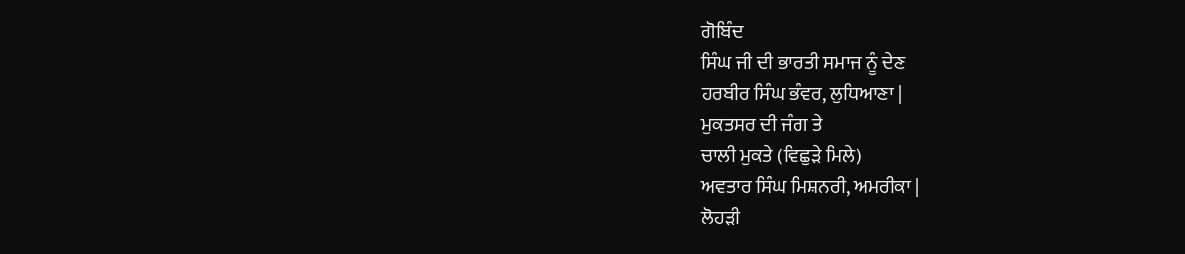ਗੋਬਿੰਦ
ਸਿੰਘ ਜੀ ਦੀ ਭਾਰਤੀ ਸਮਾਜ ਨੂੰ ਦੇਣ
ਹਰਬੀਰ ਸਿੰਘ ਭੰਵਰ, ਲੁਧਿਆਣਾ |
ਮੁਕਤਸਰ ਦੀ ਜੰਗ ਤੇ
ਚਾਲੀ ਮੁਕਤੇ (ਵਿਛੁੜੇ ਮਿਲੇ)
ਅਵਤਾਰ ਸਿੰਘ ਮਿਸ਼ਨਰੀ, ਅਮਰੀਕਾ |
ਲੋਹੜੀ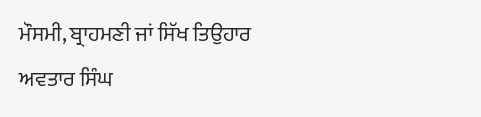ਮੌਸਮੀ, ਬ੍ਰਾਹਮਣੀ ਜਾਂ ਸਿੱਖ ਤਿਉਹਾਰ
ਅਵਤਾਰ ਸਿੰਘ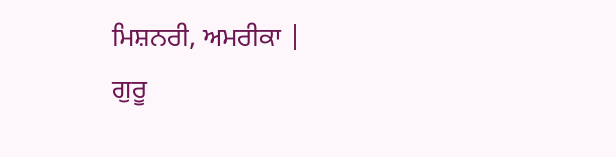ਮਿਸ਼ਨਰੀ, ਅਮਰੀਕਾ |
ਗੁਰੂ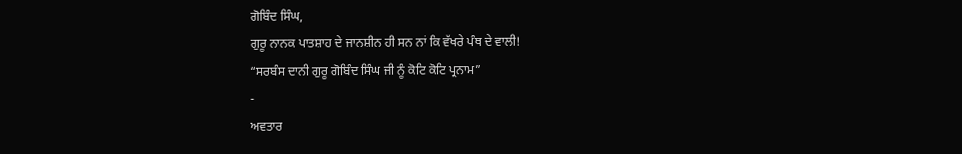ਗੋਬਿੰਦ ਸਿੰਘ,
ਗੁਰੂ ਨਾਨਕ ਪਾਤਸ਼ਾਹ ਦੇ ਜਾਨਸ਼ੀਨ ਹੀ ਸਨ ਨਾਂ ਕਿ ਵੱਖਰੇ ਪੰਥ ਦੇ ਵਾਲੀ!
“ਸਰਬੰਸ ਦਾਨੀ ਗੁਰੂ ਗੋਬਿੰਦ ਸਿੰਘ ਜੀ ਨੂੰ ਕੋਟਿ ਕੋਟਿ ਪ੍ਰਨਾਮ”
-
ਅਵਤਾਰ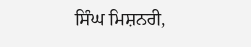ਸਿੰਘ ਮਿਸ਼ਨਰੀ,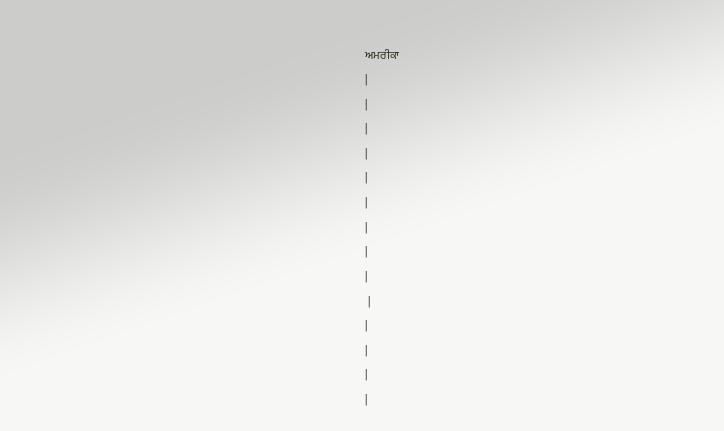ਅਮਰੀਕਾ
|
|
|
|
|
|
|
|
|
 |
|
|
|
|